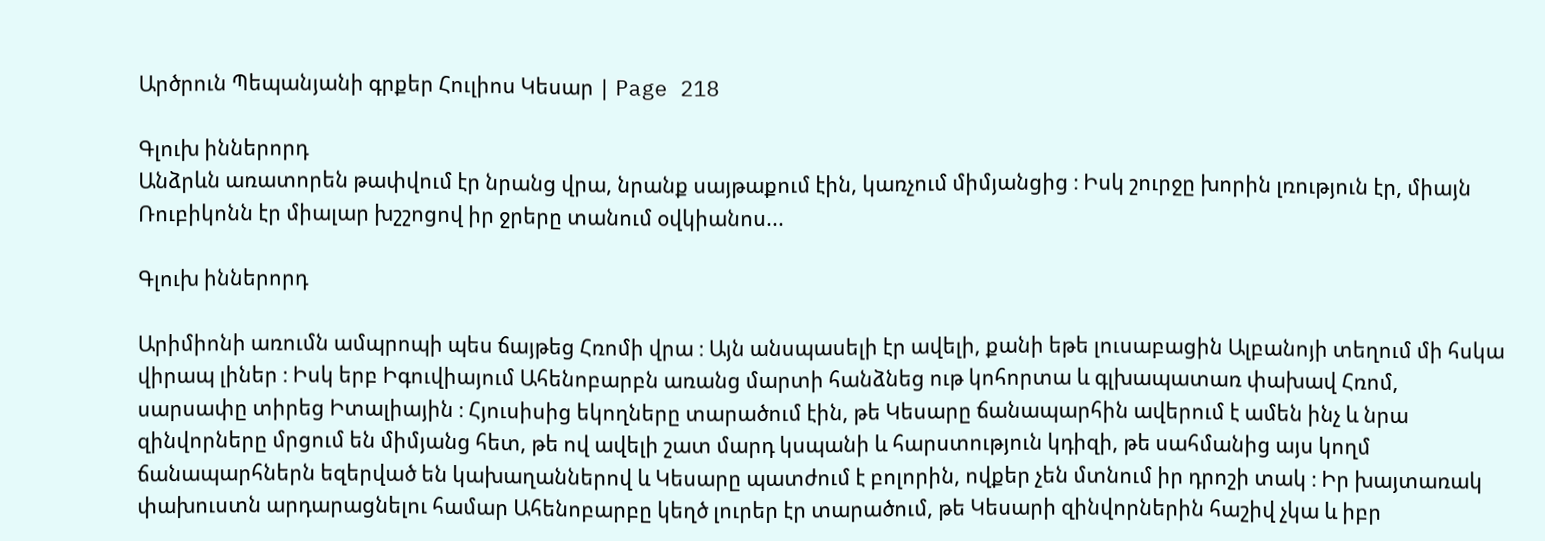Արծրուն Պեպանյանի գրքեր Հուլիոս Կեսար | Page 218

Գլուխ իններորդ
Անձրևն առատորեն թափվում էր նրանց վրա, նրանք սայթաքում էին, կառչում միմյանցից ։ Իսկ շուրջը խորին լռություն էր, միայն Ռուբիկոնն էր միալար խշշոցով իր ջրերը տանում օվկիանոս...

Գլուխ իններորդ

Արիմիոնի առումն ամպրոպի պես ճայթեց Հռոմի վրա ։ Այն անսպասելի էր ավելի, քանի եթե լուսաբացին Ալբանոյի տեղում մի հսկա վիրապ լիներ ։ Իսկ երբ Իգուվիայում Ահենոբարբն առանց մարտի հանձնեց ութ կոհորտա և գլխապատառ փախավ Հռոմ, սարսափը տիրեց Իտալիային ։ Հյուսիսից եկողները տարածում էին, թե Կեսարը ճանապարհին ավերում է ամեն ինչ և նրա զինվորները մրցում են միմյանց հետ, թե ով ավելի շատ մարդ կսպանի և հարստություն կդիզի, թե սահմանից այս կողմ ճանապարհներն եզերված են կախաղաններով և Կեսարը պատժում է բոլորին, ովքեր չեն մտնում իր դրոշի տակ ։ Իր խայտառակ փախուստն արդարացնելու համար Ահենոբարբը կեղծ լուրեր էր տարածում, թե Կեսարի զինվորներին հաշիվ չկա և իբր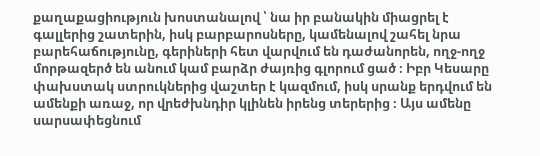քաղաքացիություն խոստանալով ՝ նա իր բանակին միացրել է գալլերից շատերին, իսկ բարբարոսները, կամենալով շահել նրա բարեհաճությունը, գերիների հետ վարվում են դաժանորեն, ողջ-ողջ մորթազերծ են անում կամ բարձր ժայռից գլորում ցած ։ Իբր Կեսարը փախստակ ստրուկներից վաշտեր է կազմում, իսկ սրանք երդվում են ամենքի առաջ, որ վրեժխնդիր կլինեն իրենց տերերից ։ Այս ամենը սարսափեցնում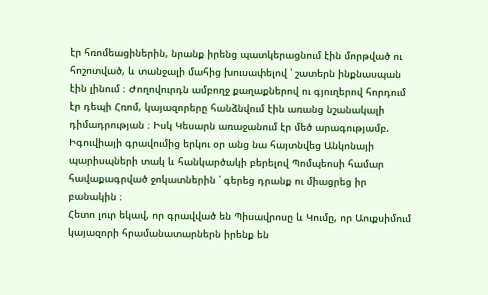էր հռոմեացիներին, նրանք իրենց պատկերացնում էին մորթված ու հոշոտված, և տանջալի մահից խուսափելով ՝ շատերն ինքնասպան էին լինում ։ Ժողովուրդն ամբողջ քաղաքներով ու գյուղերով հորդում էր դեպի Հռոմ, կայազորերը հանձնվում էին առանց նշանակալի դիմադրության ։ Իսկ Կեսարն առաջանում էր մեծ արագությամբ. Իգուվիայի գրավումից երկու օր անց նա հայտնվեց Անկոնայի պարիսպների տակ և հանկարծակի բերելով Պոմպեոսի համար հավաքագրված ջոկատներին ՝ գերեց դրանք ու միացրեց իր բանակին ։
Հետո լուր եկավ, որ գրավված են Պիսավրոսը և Կումը, որ Աուքսիմում կայազորի հրամանատարներն իրենք են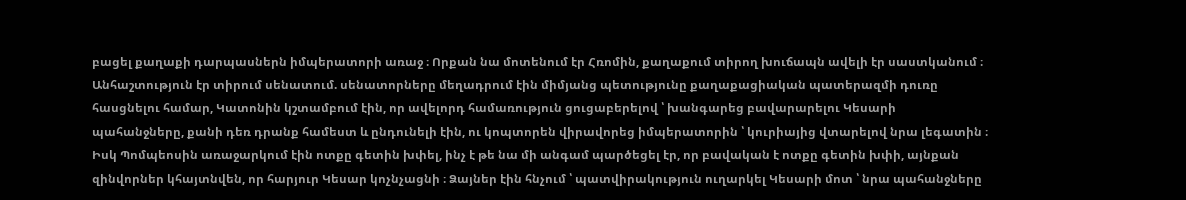բացել քաղաքի դարպասներն իմպերատորի առաջ ։ Որքան նա մոտենում էր Հռոմին, քաղաքում տիրող խուճապն ավելի էր սաստկանում ։ Անհաշտություն էր տիրում սենատում. սենատորները մեղադրում էին միմյանց պետությունը քաղաքացիական պատերազմի դուռը հասցնելու համար, Կատոնին կշտամբում էին, որ ավելորդ համառություն ցուցաբերելով ՝ խանգարեց բավարարելու Կեսարի պահանջները, քանի դեռ դրանք համեստ և ընդունելի էին, ու կոպտորեն վիրավորեց իմպերատորին ՝ կուրիայից վտարելով նրա լեգատին ։ Իսկ Պոմպեոսին առաջարկում էին ոտքը գետին խփել, ինչ է թե նա մի անգամ պարծեցել էր, որ բավական է ոտքը գետին խփի, այնքան զինվորներ կհայտնվեն, որ հարյուր Կեսար կոչնչացնի ։ Ձայներ էին հնչում ՝ պատվիրակություն ուղարկել Կեսարի մոտ ՝ նրա պահանջները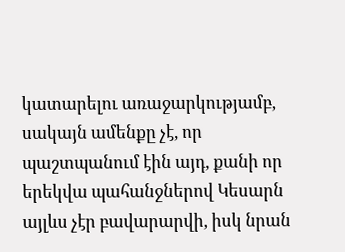կատարելու առաջարկությամբ, սակայն ամենքը չէ, որ պաշտպանում էին այդ, քանի որ երեկվա պահանջներով Կեսարն այլևս չէր բավարարվի, իսկ նրան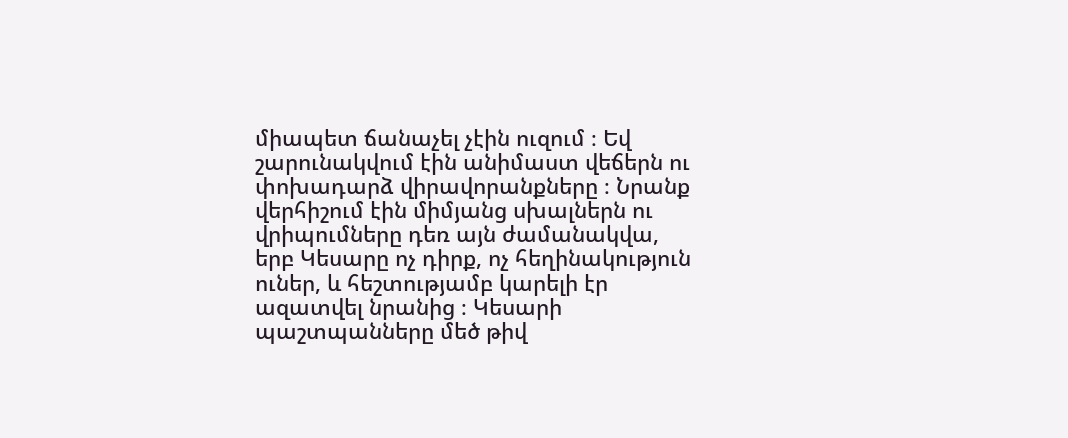միապետ ճանաչել չէին ուզում ։ Եվ շարունակվում էին անիմաստ վեճերն ու փոխադարձ վիրավորանքները ։ Նրանք վերհիշում էին միմյանց սխալներն ու վրիպումները դեռ այն ժամանակվա, երբ Կեսարը ոչ դիրք, ոչ հեղինակություն ուներ, և հեշտությամբ կարելի էր ազատվել նրանից ։ Կեսարի պաշտպանները մեծ թիվ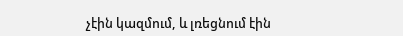չէին կազմում, և լռեցնում էին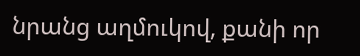նրանց աղմուկով, քանի որ